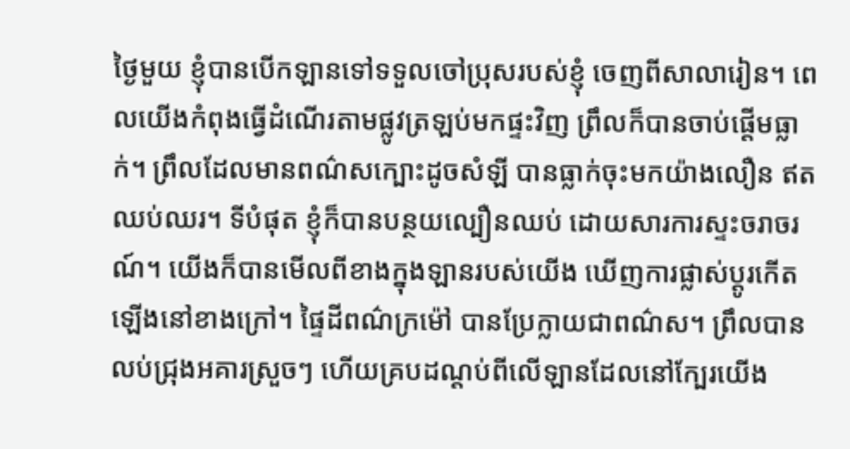ថ្ងៃមួយ ខ្ញុំបានបើកឡានទៅទទួលចៅប្រុសរបស់ខ្ញុំ ចេញពីសាលារៀន។ ពេលយើងកំពុងធ្វើដំណើរតាមផ្លូវត្រឡប់មកផ្ទះវិញ ព្រឹលក៏បានចាប់ផ្តើមធ្លាក់។ ព្រឹលដែលមានពណ៌សក្បោះដូចសំឡី បានធ្លាក់ចុះមកយ៉ាងលឿន ឥតឈប់ឈរ។ ទីបំផុត ខ្ញុំក៏បានបន្ថយល្បឿនឈប់ ដោយសារការស្ទះចរាចរណ៍។ យើងក៏បានមើលពីខាងក្នុងឡានរបស់យើង ឃើញការផ្លាស់ប្តូរកើតឡើងនៅខាងក្រៅ។ ផ្ទៃដីពណ៌ក្រម៉ៅ បានប្រែក្លាយជាពណ៌ស។ ព្រឹលបានលប់ជ្រុងអគារស្រួចៗ ហើយគ្របដណ្តប់ពីលើឡានដែលនៅក្បែរយើង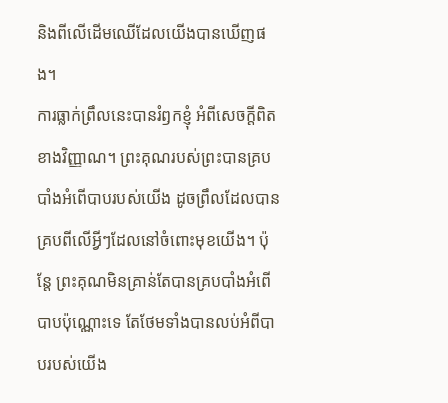និងពីលើដើមឈើដែលយើងបានឃើញផង។
ការធ្លាក់ព្រឹលនេះបានរំឭកខ្ញុំ អំពីសេចក្តីពិតខាងវិញ្ញាណ។ ព្រះគុណរបស់ព្រះបានគ្របបាំងអំពើបាបរបស់យើង ដូចព្រឹលដែលបានគ្របពីលើអ្វីៗដែលនៅចំពោះមុខយើង។ ប៉ុន្តែ ព្រះគុណមិនគ្រាន់តែបានគ្របបាំងអំពើបាបប៉ុណ្ណោះទេ តែថែមទាំងបានលប់អំពីបាបរបស់យើង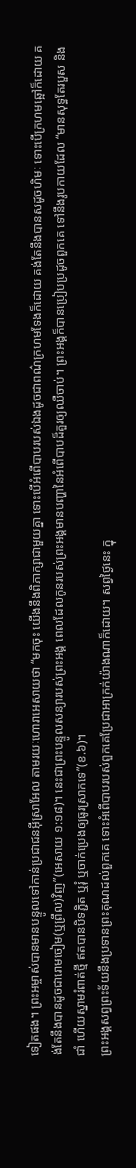ទៀតផង។ ព្រះអម្ចាស់បានមានបន្ទូលទៅកាន់ប្រជាជនអ៊ីស្រាអែល តាមរយៈហោរាអេសាយថា “មកចុះ យើងនឹងពិភាក្សាជាមួយគ្នា ទោះបើអំពើបាបរបស់ឯងដូចជាពណ៌ក្រហមទែងក៏ដោយ គង់តែនឹងបានសដូចហិមៈ ទោះបើក្រហមឆ្អៅក៏ដោយ គង់តែនឹងបានដូចជារោមចៀម(ឬព្រឹល)វិញ”(អេសាយ ១:១៨)។ នេះជាព្រះបន្ទូលសន្យារបស់ព្រះអង្គ ពេលដែលកូនរបស់ព្រះអង្គមានបញ្ហានៃអំពើបាបដ៏គួរឲ្យឈឺចាប់។ ព្រះអង្គក៏បានប្រៀបប្រដូចពួកគេ ទៅនឹងរូបកាយដែល “មានសុទ្ធតែរបួស និងជាំ ហើយស្នាមរំពាត់ថ្មី ឥតបានបិទភ្ជិត ឬរុំ ឬចាក់ប្រេងឲ្យធូរស្រាកទេ”(ខ.៦)។
ព្រះអង្គសព្វព្រះទ័យនឹងប្រទានព្រះគុណដល់ពួកគេ ទោះអំពើបាបរបស់ពួកគេប្រែជាអាក្រក់យ៉ាងណាក៏ដោយ។ សព្វថ្ងៃនេះ ក្នុ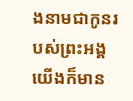ងនាមជាកូនរបស់ព្រះអង្គ យើងក៏មាន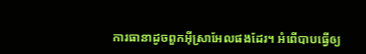ការធានាដូចពួកអ៊ីស្រាអែលផងដែរ។ អំពើបាបធ្វើឲ្យ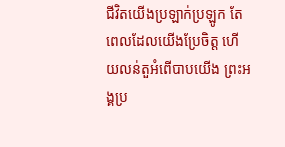ជីវិតយើងប្រឡាក់ប្រឡូក តែពេលដែលយើងប្រែចិត្ត ហើយលន់តួអំពើបាបយើង ព្រះអង្គប្រ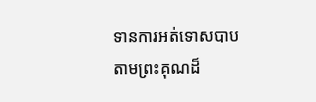ទានការអត់ទោសបាប តាមព្រះគុណដ៏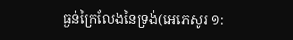ធ្ងន់ក្រៃលែងនៃទ្រង់(អេភេសូរ ១: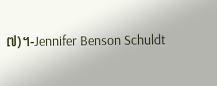៧)។-Jennifer Benson Schuldt